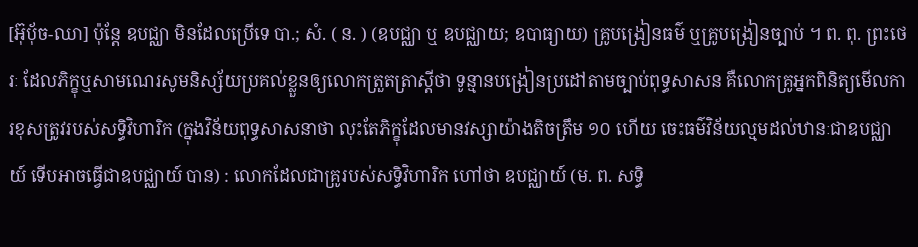[អ៊ុបុ័ច-ឈា] ប៉ុន្តែ ឧបជ្ឈា មិនដែលប្រើទេ បា.; សំ. ( ន. ) (ឧបជ្ឈា ឬ ឧបជ្ឈាយ; ឧបាធ្យាយ) គ្រូបង្រៀនធម៌ ឬគ្រូបង្រៀនច្បាប់ ។ ព. ពុ. ព្រះថេរៈ ដែលភិក្ខុឬសាមណេរសូមនិស្ស័យប្រគល់ខ្លួនឲ្យលោកត្រួតត្រាស្ដីថា ទូន្មានបង្រៀនប្រដៅតាមច្បាប់ពុទ្ធសាសន គឺលោកគ្រូអ្នកពិនិត្យមើលការខុសត្រូវរបស់សទ្ធិវិហារិក (ក្នុងវិន័យពុទ្ធសាសនាថា លុះតែភិក្ខុដែលមានវស្សាយ៉ាងតិចត្រឹម ១០ ហើយ ចេះធម៌វិន័យល្មមដល់ឋានៈជាឧបជ្ឈាយ៍ ទើបអាចធ្វើជាឧបជ្ឈាយ៍ បាន) : លោកដែលជាគ្រូរបស់សទ្ធិវិហារិក ហៅថា ឧបជ្ឈាយ៍ (ម. ព. សទ្ធិ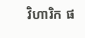វិហារិក ផ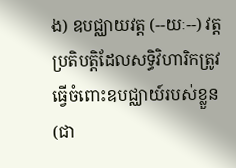ង) ឧបជ្ឈាយវត្ត (--យៈ--) វត្តប្រតិបត្តិដែលសទ្ធិវិហារិកត្រូវធ្វើចំពោះឧបជ្ឈាយ៍របស់ខ្លួន (ជា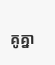គូគ្នា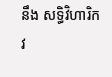នឹង សទ្ធិវិហារិកវ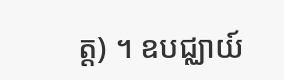ត្ត) ។ ឧបជ្ឈាយ៍